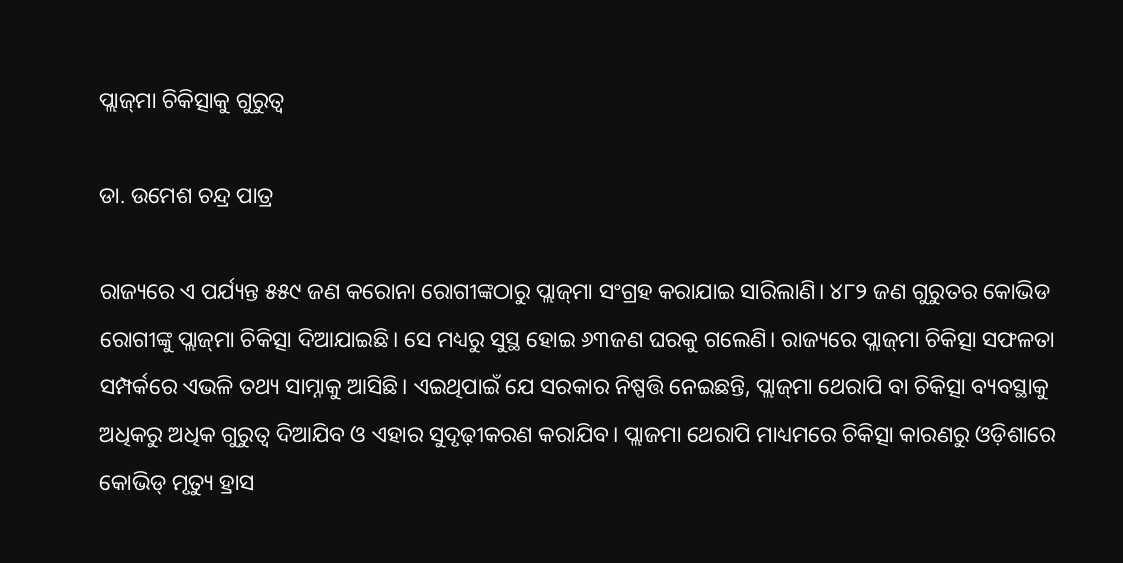ପ୍ଲାଜ୍‌ମା ଚିକିତ୍ସାକୁ ଗୁରୁତ୍ୱ

ଡା. ଉମେଶ ଚନ୍ଦ୍ର ପାତ୍ର

ରାଜ୍ୟରେ ଏ ପର୍ଯ୍ୟନ୍ତ ୫୫୯ ଜଣ କରୋନା ରୋଗୀଙ୍କଠାରୁ ପ୍ଲାଜ୍‌ମା ସଂଗ୍ରହ କରାଯାଇ ସାରିଲାଣି। ୪୮୨ ଜଣ ଗୁରୁତର କୋଭିଡ ରୋଗୀଙ୍କୁ ପ୍ଲାଜ୍‌ମା ଚିକିତ୍ସା ଦିଆଯାଇଛି। ସେ ମଧ୍ୟରୁ ସୁସ୍ଥ ହୋଇ ୬୩ଜଣ ଘରକୁ ଗଲେଣି। ରାଜ୍ୟରେ ପ୍ଲାଜ୍‌ମା ଚିକିତ୍ସା ସଫଳତା ସମ୍ପର୍କରେ ଏଭଳି ତଥ୍ୟ ସାମ୍ନାକୁ ଆସିଛି। ଏଇଥିପାଇଁ ଯେ ସରକାର ନିଷ୍ପତ୍ତି ନେଇଛନ୍ତି, ପ୍ଲାଜ୍‌ମା ଥେରାପି ବା ଚିକିତ୍ସା ବ୍ୟବସ୍ଥାକୁ ଅଧିକରୁ ଅଧିକ ଗୁରୁତ୍ୱ ଦିଆଯିବ ଓ ଏହାର ସୁଦୃଢ଼ୀକରଣ କରାଯିବ। ପ୍ଲାଜମା ଥେରାପି ମାଧ୍ୟମରେ ଚିକିତ୍ସା କାରଣରୁ ଓଡ଼ିଶାରେ କୋଭିଡ୍‌ ମୃତ୍ୟୁ ହ୍ରାସ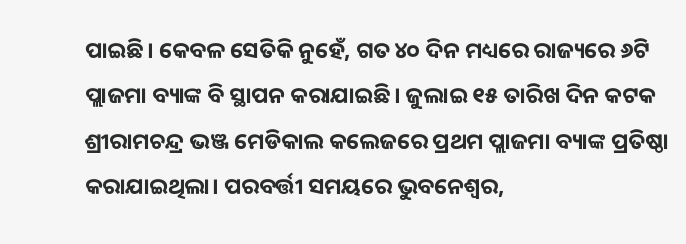ପାଇଛି। କେବଳ ସେତିକି ନୁହେଁ, ଗତ ୪୦ ଦିନ ମଧ୍ୟରେ ରାଜ୍ୟରେ ୬ଟି ପ୍ଲାଜମା ବ୍ୟାଙ୍କ ବି ସ୍ଥାପନ କରାଯାଇଛି। ଜୁଲାଇ ୧୫ ତାରିଖ ଦିନ କଟକ ଶ୍ରୀରାମଚନ୍ଦ୍ର ଭଞ୍ଜ ମେଡିକାଲ କଲେଜରେ ପ୍ରଥମ ପ୍ଲାଜମା ବ୍ୟାଙ୍କ ପ୍ରତିଷ୍ଠା କରାଯାଇଥିଲା। ପରବର୍ତ୍ତୀ ସମୟରେ ଭୁବନେଶ୍ୱର,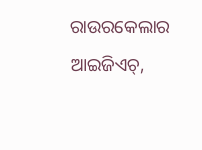ରାଉରକେଲାର ଆଇଜିଏଚ୍‌,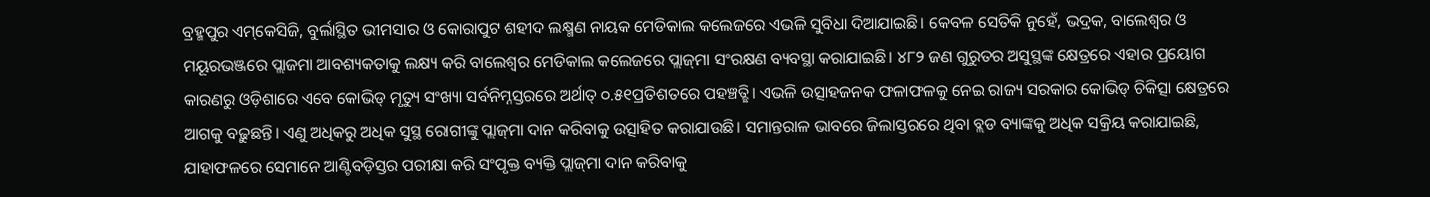ବ୍ରହ୍ମପୁର ଏମ୍‌କେସିଜି, ବୁର୍ଲାସ୍ଥିତ ଭୀମସାର ଓ କୋରାପୁଟ ଶହୀଦ ଲକ୍ଷ୍ମଣ ନାୟକ ମେଡିକାଲ କଲେଜରେ ଏଭଳି ସୁବିଧା ଦିଆଯାଇଛି। କେବଳ ସେତିକି ନୁହେଁ, ଭଦ୍ରକ, ବାଲେଶ୍ୱର ଓ ମୟୂରଭଞ୍ଜରେ ପ୍ଲାଜମା ଆବଶ୍ୟକତାକୁ ଲକ୍ଷ୍ୟ କରି ବାଲେଶ୍ୱର ମେଡିକାଲ କଲେଜରେ ପ୍ଲାଜ୍‌ମା ସଂରକ୍ଷଣ ବ୍ୟବସ୍ଥା କରାଯାଇଛି। ୪୮୨ ଜଣ ଗୁରୁତର ଅସୁସ୍ଥଙ୍କ କ୍ଷେତ୍ରରେ ଏହାର ପ୍ରୟୋଗ କାରଣରୁ ଓଡ଼ିଶାରେ ଏବେ କୋଭିଡ୍‌ ମୃତ୍ୟୁ ସଂଖ୍ୟା ସର୍ବନିମ୍ନସ୍ତରରେ ଅର୍ଥାତ୍‌ ୦.୫୧ପ୍ରତିଶତରେ ପହଞ୍ଚତ୍ଛି। ଏଭଳି ଉତ୍ସାହଜନକ ଫଳାଫଳକୁ ନେଇ ରାଜ୍ୟ ସରକାର କୋଭିଡ୍‌ ଚିକିତ୍ସା କ୍ଷେତ୍ରରେ ଆଗକୁ ବଢ଼ୁଛନ୍ତି। ଏଣୁ ଅଧିକରୁ ଅଧିକ ସୁସ୍ଥ ରୋଗୀଙ୍କୁ ପ୍ଲାଜ୍‌ମା ଦାନ କରିବାକୁ ଉତ୍ସାହିତ କରାଯାଉଛି। ସମାନ୍ତରାଳ ଭାବରେ ଜିଲାସ୍ତରରେ ଥିବା ବ୍ଲଡ ବ୍ୟାଙ୍କକୁ ଅଧିକ ସକ୍ରିୟ କରାଯାଇଛି, ଯାହାଫଳରେ ସେମାନେ ଆଣ୍ଟିବଡ଼ିସ୍ତର ପରୀକ୍ଷା କରି ସଂପୃକ୍ତ ବ୍ୟକ୍ତି ପ୍ଲାଜ୍‌ମା ଦାନ କରିବାକୁ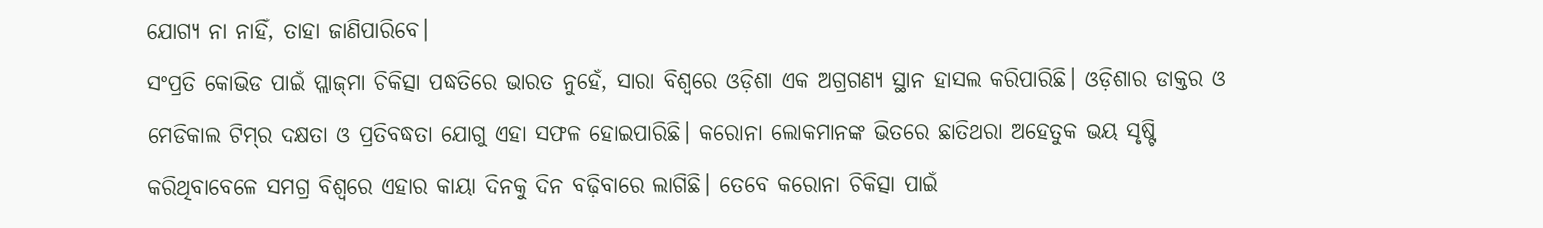ଯୋଗ୍ୟ ନା ନାହିଁ, ତାହା ଜାଣିପାରିବେ।
ସଂପ୍ରତି କୋଭିଡ ପାଇଁ ପ୍ଲାଜ୍‌ମା ଚିକିତ୍ସା ପଦ୍ଧତିରେ ଭାରତ ନୁହେଁ, ସାରା ବିଶ୍ୱରେ ଓଡ଼ିଶା ଏକ ଅଗ୍ରଗଣ୍ୟ ସ୍ଥାନ ହାସଲ କରିପାରିଛି। ଓଡ଼ିଶାର ଡାକ୍ତର ଓ ମେଡିକାଲ ଟିମ୍‌ର ଦକ୍ଷତା ଓ ପ୍ରତିବଦ୍ଧତା ଯୋଗୁ ଏହା ସଫଳ ହୋଇପାରିଛି। କରୋନା ଲୋକମାନଙ୍କ ଭିତରେ ଛାତିଥରା ଅହେତୁକ ଭୟ ସୃଷ୍ଟି କରିଥିବାବେଳେ ସମଗ୍ର ବିଶ୍ୱରେ ଏହାର କାୟା ଦିନକୁ ଦିନ ବଢ଼ିବାରେ ଲାଗିଛି। ତେବେ କରୋନା ଚିକିତ୍ସା ପାଇଁ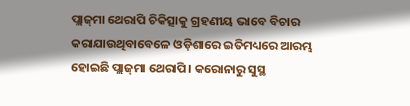ପ୍ଲାଜ୍‌ମା ଥେରାପି ଚିକିତ୍ସାକୁ ଗ୍ରହଣୀୟ ଭାବେ ବିଚାର କରାଯାଉଥିବାବେଳେ ଓଡ଼ିଶାରେ ଇତିମଧ୍ୟରେ ଆରମ୍ଭ ହୋଇଛି ପ୍ଲାଜ୍‌ମା ଥେରାପି। କରୋନାରୁ ସୁସ୍ଥ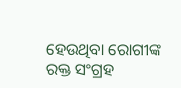ହେଉଥିବା ରୋଗୀଙ୍କ ରକ୍ତ ସଂଗ୍ରହ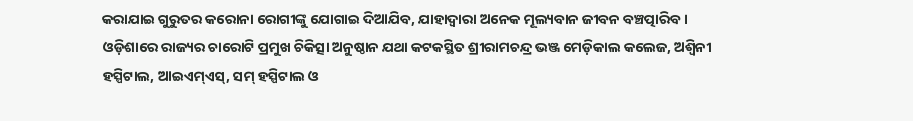କରାଯାଇ ଗୁରୁତର କରୋନା ରୋଗୀଙ୍କୁ ଯୋଗାଇ ଦିଆଯିବ, ଯାହାଦ୍ୱାରା ଅନେକ ମୂଲ୍ୟବାନ ଜୀବନ ବଞ୍ଚତ୍ପାରିବ। ଓଡ଼ିଶାରେ ରାଜ୍ୟର ଚାରୋଟି ପ୍ରମୁଖ ଚିକିତ୍ସା ଅନୁଷ୍ଠାନ ଯଥା କଟକସ୍ଥିତ ଶ୍ରୀରାମଚନ୍ଦ୍ର ଭଞ୍ଜ ମେଡ଼ିକାଲ କଲେଜ, ଅଶ୍ୱିନୀ ହସ୍ପିଟାଲ, ଆଇଏମ୍‌ଏସ୍‌, ସମ୍‌ ହସ୍ପିଟାଲ ଓ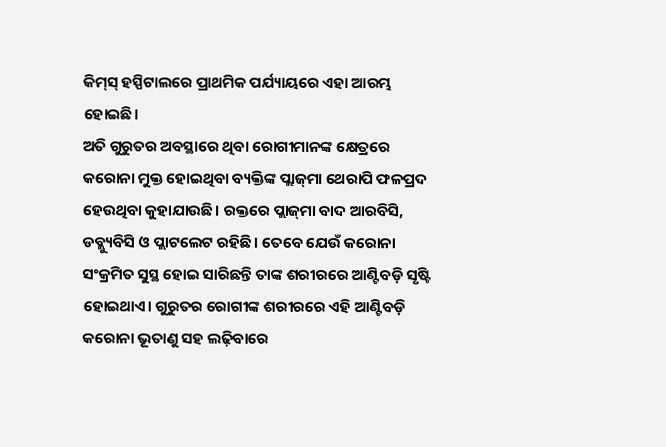କିମ୍‌ସ୍‌ ହସ୍ପିଟାଲରେ ପ୍ରାଥମିକ ପର୍ଯ୍ୟାୟରେ ଏହା ଆରମ୍ଭ ହୋଇଛି।
ଅତି ଗୁରୁତର ଅବସ୍ଥାରେ ଥିବା ରୋଗୀମାନଙ୍କ କ୍ଷେତ୍ରରେ କରୋନା ମୁକ୍ତ ହୋଇଥିବା ବ୍ୟକ୍ତିଙ୍କ ପ୍ଲାଜ୍‌ମା ଥେରାପି ଫଳପ୍ରଦ ହେଉଥିବା କୁହାଯାଉଛି। ରକ୍ତରେ ପ୍ଲାଜ୍‌ମା ବାଦ ଆରବିସି, ଡବ୍ଲ୍ୟୁବିସି ଓ ପ୍ଲାଟଲେଟ ରହିଛି। ତେବେ ଯେଉଁ କରୋନା ସଂକ୍ରମିତ ସୁସ୍ଥ ହୋଇ ସାରିଛନ୍ତି ତାଙ୍କ ଶରୀରରେ ଆଣ୍ଟିବଡ଼ି ସୃଷ୍ଟି ହୋଇଥାଏ। ଗୁରୁତର ରୋଗୀଙ୍କ ଶରୀରରେ ଏହି ଆଣ୍ଟିବଡ଼ି କରୋନା ଭୂତାଣୁ ସହ ଲଢ଼ିବାରେ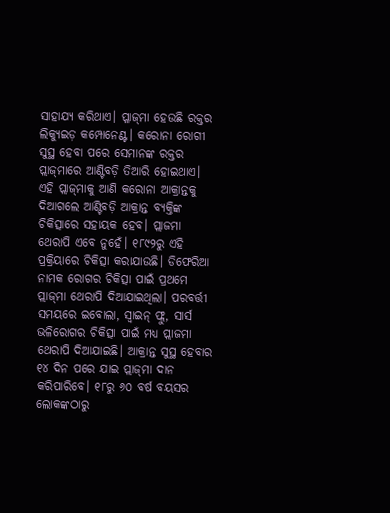ସାହାଯ୍ୟ କରିଥାଏ। ପ୍ଳାଜ୍‌ମା ହେଉଛି ରକ୍ତର ଲିକ୍ୟୁଇଡ଼ କମ୍ପୋନେଣ୍ଟ। କରୋନା ରୋଗୀ ସୁସ୍ଥ ହେବା ପରେ ସେମାନଙ୍କ ରକ୍ତର ପ୍ଲାଜ୍‌ମାରେ ଆଣ୍ଟିବଡ଼ି ତିଆରି ହୋଇଥାଏ। ଏହି ପ୍ଲାଜ୍‌ମାକୁ ଆଣି କରୋନା ଆକ୍ରାନ୍ତକୁ ଦିଆଗଲେ ଆଣ୍ଟିବଡ଼ି ଆକ୍ରାନ୍ତ ବ୍ୟକ୍ତିଙ୍କ ଚିକିତ୍ସାରେ ସହାୟକ ହେବ। ପ୍ଲାଜମା ଥେରାପି ଏବେ ନୁହେଁ। ୧୮୯୨ରୁ ଏହି ପ୍ରକ୍ରିୟାରେ ଚିକିତ୍ସା କରାଯାଉଛି। ଡିଫେରିଆ ନାମକ ରୋଗର ଚିକିତ୍ସା ପାଇଁ ପ୍ରଥମେ ପ୍ଲାଜ୍‌ମା ଥେରାପି ଦିଆଯାଇଥିଲା। ପରବର୍ତ୍ତୀ ସମୟରେ ଇବୋଲା, ସ୍ବାଇନ୍‌ ଫ୍ଲୁ, ସାର୍ସ ଭଳିରୋଗର ଚିକିତ୍ସା ପାଇଁ ମଧ୍ୟ ପ୍ଲାଜମା ଥେରାପି ଦିଆଯାଇଛି। ଆକ୍ରାନ୍ତ ସୁସ୍ଥ ହେବାର ୧୪ ଦିନ ପରେ ଯାଇ ପ୍ଲାଜ୍‌ମା ଦାନ କରିପାରିବେ। ୧୮ରୁ ୬୦ ବର୍ଷ ବୟସର ଲୋକଙ୍କଠାରୁ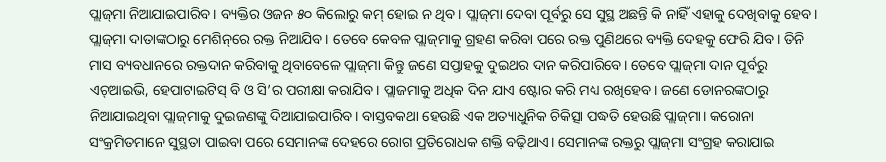ପ୍ଲାଜ୍‌ମା ନିଆଯାଇପାରିବ। ବ୍ୟକ୍ତିର ଓଜନ ୫୦ କିଲୋରୁ କମ୍‌ ହୋଇ ନ ଥିବ। ପ୍ଲାଜ୍‌ମା ଦେବା ପୂର୍ବରୁ ସେ ସୁସ୍ଥ ଅଛନ୍ତି କି ନାହିଁ ଏହାକୁ ଦେଖିବାକୁ ହେବ। ପ୍ଲାଜ୍‌ମା ଦାତାଙ୍କଠାରୁ ମେଶିନ୍‌ରେ ରକ୍ତ ନିଆଯିବ। ତେବେ କେବଳ ପ୍ଲାଜ୍‌ମାକୁ ଗ୍ରହଣ କରିବା ପରେ ରକ୍ତ ପୁଣିଥରେ ବ୍ୟକ୍ତି ଦେହକୁ ଫେରି ଯିବ। ତିନି ମାସ ବ୍ୟବଧାନରେ ରକ୍ତଦାନ କରିବାକୁ ଥିବାବେଳେ ପ୍ଲାଜ୍‌ମା କିନ୍ତୁ ଜଣେ ସପ୍ତାହକୁ ଦୁଇଥର ଦାନ କରିପାରିବେ। ତେବେ ପ୍ଲାଜ୍‌ମା ଦାନ ପୂର୍ବରୁ ଏଚ୍‌ଆଇଭି, ହେପାଟାଇଟିସ୍‌ ବି ଓ ସି’ର ପରୀକ୍ଷା କରାଯିବ। ପ୍ଲାଜମାକୁ ଅଧିକ ଦିନ ଯାଏ ଷ୍ଟୋର କରି ମଧ୍ୟ ରଖିହେବ। ଜଣେ ଡୋନରଙ୍କଠାରୁ ନିଆଯାଇଥିବା ପ୍ଲାଜ୍‌ମାକୁ ଦୁଇଜଣଙ୍କୁ ଦିଆଯାଇପାରିବ। ବାସ୍ତବକଥା ହେଉଛି ଏକ ଅତ୍ୟାଧୁନିକ ଚିକିତ୍ସା ପଦ୍ଧତି ହେଉଛି ପ୍ଲାଜ୍‌ମା। କରୋନା ସଂକ୍ରମିତମାନେ ସୁସ୍ଥତା ପାଇବା ପରେ ସେମାନଙ୍କ ଦେହରେ ରୋଗ ପ୍ରତିରୋଧକ ଶକ୍ତି ବଢ଼ିଥାଏ। ସେମାନଙ୍କ ରକ୍ତରୁ ପ୍ଲାଜ୍‌ମା ସଂଗ୍ରହ କରାଯାଇ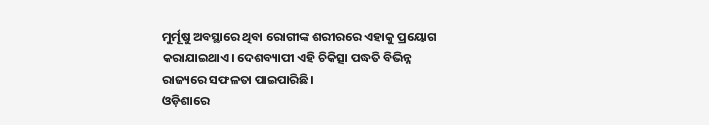ମୁର୍ମୂଷୁ ଅବସ୍ଥାରେ ଥିବା ରୋଗୀଙ୍କ ଶରୀରରେ ଏହାକୁ ପ୍ରୟୋଗ କରାଯାଇଥାଏ। ଦେଶବ୍ୟାପୀ ଏହି ଚିକିତ୍ସା ପଦ୍ଧତି ବିଭିନ୍ନ ରାଜ୍ୟରେ ସଫଳତା ପାଇପାରିଛି।
ଓଡ଼ିଶାରେ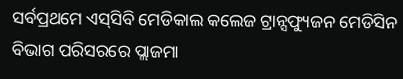ସର୍ବପ୍ରଥମେ ଏସ୍‌ସିବି ମେଡିକାଲ କଲେଜ ଟ୍ରାନ୍ସଫ୍ୟୁଜନ ମେଡିସିନ ବିଭାଗ ପରିସରରେ ପ୍ଲାଜମା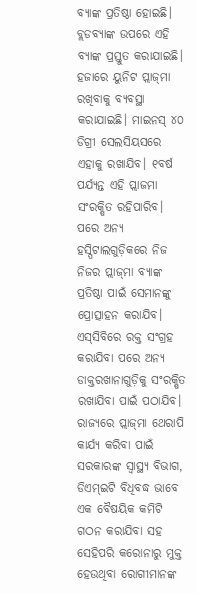ବ୍ୟାଙ୍କ ପ୍ରତିଷ୍ଠା ହୋଇଛି। ବ୍ଲଡବ୍ୟାଙ୍କ ଉପରେ ଏହି ବ୍ୟାଙ୍କ ପ୍ରସ୍ତୁତ କରାଯାଇଛି। ହଜାରେ ୟୁନିଟ ପ୍ଲାଜ୍‌ମା ରଖିବାକୁ ବ୍ୟବସ୍ଥା କରାଯାଇଛି। ମାଇନସ୍‌ ୪୦ ଡିଗ୍ରୀ ସେଲସିୟସରେ ଏହାକୁ ରଖାଯିବ। ୧ବର୍ଷ ପର୍ଯ୍ୟନ୍ତ ଏହି ପ୍ଲାଜମା ସଂରକ୍ଷିତ ରହିପାରିବ। ପରେ ଅନ୍ୟ ହସ୍ପିଟାଲଗୁଡ଼ିକରେ ନିଜ ନିଜର ପ୍ଲାଜ୍‌ମା ବ୍ୟାଙ୍କ ପ୍ରତିଷ୍ଠା ପାଇଁ ସେମାନଙ୍କୁ ପ୍ରୋତ୍ସାହନ କରାଯିବ। ଏସ୍‌ସିବିରେ ରକ୍ତ ସଂଗ୍ରହ କରାଯିବା ପରେ ଅନ୍ୟ ଡାକ୍ତରଖାନାଗୁଡ଼ିକୁ ସଂରକ୍ଷିତ ରଖାଯିବା ପାଇଁ ପଠାଯିବ। ରାଜ୍ୟରେ ପ୍ଲାଜ୍‌ମା ଥେରାପି କାର୍ଯ୍ୟ କରିବା ପାଇଁ ସରକାରଙ୍କ ସ୍ବାସ୍ଥ୍ୟ ବିଭାଗ, ଡିଏମ୍‌ଇଟି ବିଧିବଦ୍ଧ ଭାବେ ଏକ ବୈଷୟିକ କମିଟି ଗଠନ କରାଯିବା ସହ ସେହିପରି କରୋନାରୁ ମୁକ୍ତ ହେଉଥିବା ରୋଗୀମାନଙ୍କ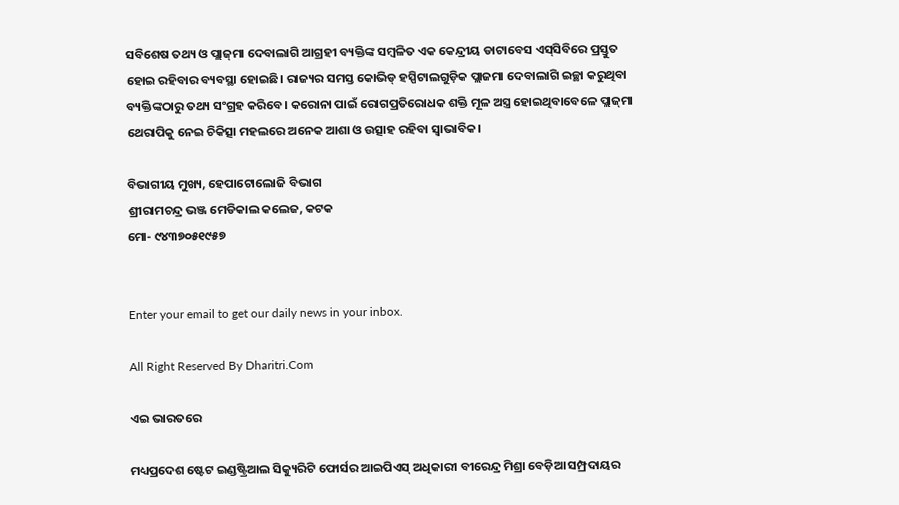ସବିଶେଷ ତଥ୍ୟ ଓ ପ୍ଲାଜ୍‌ମା ଦେବାଲାଗି ଆଗ୍ରହୀ ବ୍ୟକ୍ତିଙ୍କ ସମ୍ବଳିତ ଏକ କେନ୍ଦ୍ରୀୟ ଡାଟାବେସ ଏସ୍‌ସିବିରେ ପ୍ରସ୍ତୁତ ହୋଇ ରହିବାର ବ୍ୟବସ୍ଥା ହୋଇଛି। ରାଜ୍ୟର ସମସ୍ତ କୋଭିଡ୍‌ ହସ୍ପିଟାଲଗୁଡ଼ିକ ପ୍ଲାଜମା ଦେବାଲାଗି ଇଚ୍ଛା କରୁଥିବା ବ୍ୟକ୍ତିଙ୍କଠାରୁ ତଥ୍ୟ ସଂଗ୍ରହ କରିବେ। କରୋନା ପାଇଁ ରୋଗପ୍ରତିରୋଧକ ଶକ୍ତି ମୂଳ ଅସ୍ତ୍ର ହୋଇଥିବାବେଳେ ପ୍ଲାଜ୍‌ମା ଥେରାପିକୁ ନେଇ ଚିକିତ୍ସା ମହଲରେ ଅନେକ ଆଶା ଓ ଉତ୍ସାହ ରହିବା ସ୍ବାଭାବିକ।

ବିଭାଗୀୟ ମୁଖ୍ୟ, ହେପାଟୋଲୋଜି ବିଭାଗ
ଶ୍ରୀରାମଚନ୍ଦ୍ର ଭଞ୍ଜ ମେଡିକାଲ କଲେଜ, କଟକ
ମୋ- ୯୪୩୭୦୫୧୯୫୭


Enter your email to get our daily news in your inbox.

All Right Reserved By Dharitri.Com

ଏଇ ଭାରତରେ

ମଧ୍ୟପ୍ରଦେଶ ଷ୍ଟେଟ ଇଣ୍ଡଷ୍ଟ୍ରିଆଲ ସିକ୍ୟୁରିଟି ଫୋର୍ସର ଆଇପିଏସ୍‌ ଅଧିକାରୀ ବୀରେନ୍ଦ୍ର ମିଶ୍ରା ବେଡ଼ିଆ ସମ୍ପ୍ରଦାୟର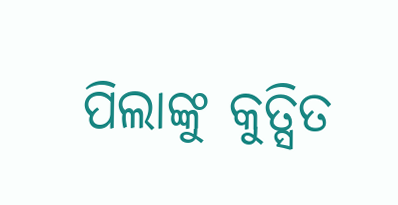ପିଲାଙ୍କୁ କୁତ୍ସିତ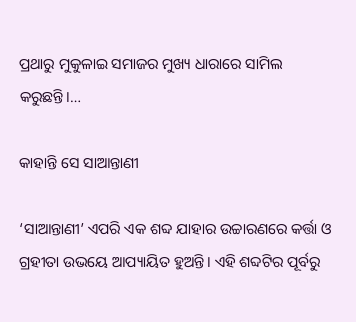ପ୍ରଥାରୁ ମୁକୁଳାଇ ସମାଜର ମୁଖ୍ୟ ଧାରାରେ ସାମିଲ କରୁଛନ୍ତି।…

କାହାନ୍ତି ସେ ସାଆନ୍ତାଣୀ

‘ସାଆନ୍ତାଣୀ’ ଏପରି ଏକ ଶବ୍ଦ ଯାହାର ଉଚ୍ଚାରଣରେ କର୍ତ୍ତା ଓ ଗ୍ରହୀତା ଉଭୟେ ଆପ୍ୟାୟିତ ହୁଅନ୍ତି। ଏହି ଶବ୍ଦଟିର ପୂର୍ବରୁ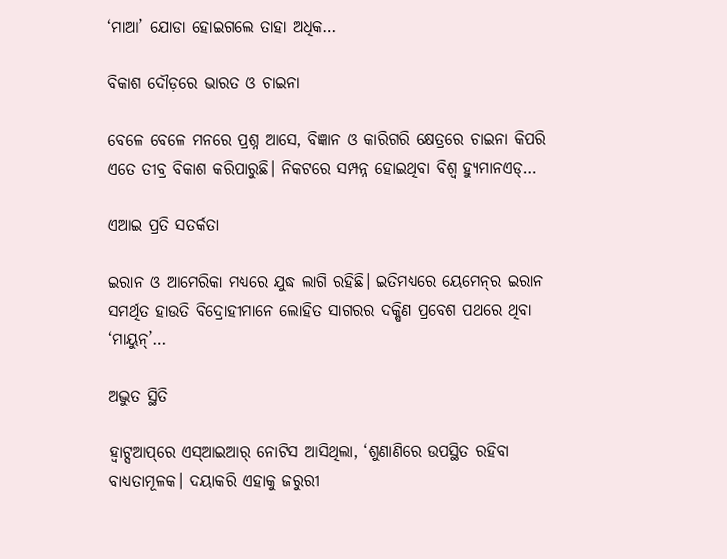‘ମାଆ’ ଯୋଡା ହୋଇଗଲେ ତାହା ଅଧିକ…

ବିକାଶ ଦୌଡ଼ରେ ଭାରତ ଓ ଚାଇନା

ବେଳେ ବେଳେ ମନରେ ପ୍ରଶ୍ନ ଆସେ, ବିଜ୍ଞାନ ଓ କାରିଗରି କ୍ଷେତ୍ରରେ ଚାଇନା କିପରି ଏତେ ତୀବ୍ର ବିକାଶ କରିପାରୁଛି। ନିକଟରେ ସମ୍ପନ୍ନ ହୋଇଥିବା ବିଶ୍ୱ ହ୍ୟୁମାନଏଡ୍‌…

ଏଆଇ ପ୍ରତି ସତର୍କତା

ଇରାନ ଓ ଆମେରିକା ମଧ୍ୟରେ ଯୁଦ୍ଧ ଲାଗି ରହିଛି। ଇତିମଧ୍ୟରେ ୟେମେନ୍‌ର ଇରାନ ସମର୍ଥିତ ହାଉତି ବିଦ୍ରୋହୀମାନେ ଲୋହିତ ସାଗରର ଦକ୍ଷିଣ ପ୍ରବେଶ ପଥରେ ଥିବା ‘ମାୟୁନ୍‌’…

ଅଦ୍ଭୁତ ସ୍ଥିତି

ହ୍ୱାଟ୍ସଆପ୍‌ରେ ଏସ୍‌ଆଇଆର୍‌ ନୋଟିସ ଆସିଥିଲା, ‘ଶୁଣାଣିରେ ଉପସ୍ଥିତ ରହିବା ବାଧ୍ୟତାମୂଳକ। ଦୟାକରି ଏହାକୁ ଜରୁରୀ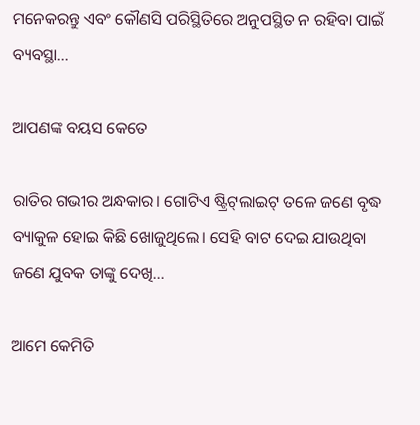ମନେକରନ୍ତୁ ଏବଂ କୌଣସି ପରିସ୍ଥିତିରେ ଅନୁପସ୍ଥିତ ନ ରହିବା ପାଇଁ ବ୍ୟବସ୍ଥା…

ଆପଣଙ୍କ ବୟସ କେତେ

ରାତିର ଗଭୀର ଅନ୍ଧକାର। ଗୋଟିଏ ଷ୍ଟ୍ରିଟ୍‌ଲାଇଟ୍‌ ତଳେ ଜଣେ ବୃଦ୍ଧ ବ୍ୟାକୁଳ ହୋଇ କିଛି ଖୋଜୁଥିଲେ। ସେହି ବାଟ ଦେଇ ଯାଉଥିବା ଜଣେ ଯୁବକ ତାଙ୍କୁ ଦେଖି…

ଆମେ କେମିତି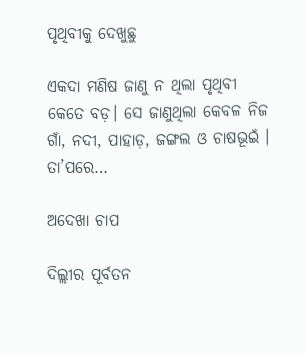ପୃଥିବୀକୁ ଦେଖୁଛୁ

ଏକଦା ମଣିଷ ଜାଣୁ ନ ଥିଲା ପୃଥିବୀ କେତେ ବଡ଼। ସେ ଜାଣୁଥିଲା କେବଳ ନିଜ ଗାଁ, ନଦୀ, ପାହାଡ଼, ଜଙ୍ଗଲ ଓ ଚାଷଭୂଇଁ । ତା’ପରେ…

ଅଦେଖା ଚାପ

ଦିଲ୍ଲୀର ପୂର୍ବତନ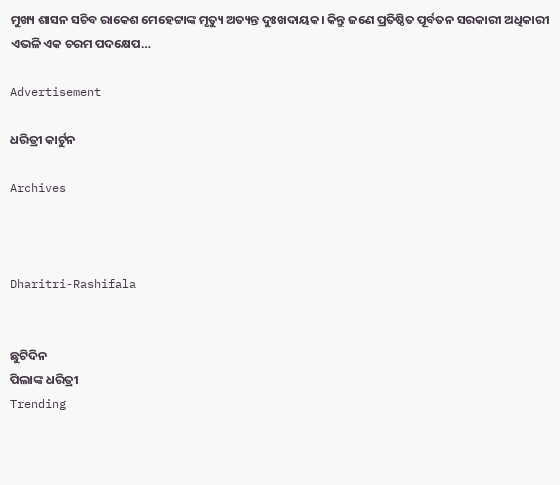ମୁଖ୍ୟ ଶାସନ ସଚିବ ରାକେଶ ମେହେଟ୍ଟାଙ୍କ ମୃତ୍ୟୁ ଅତ୍ୟନ୍ତ ଦୁଃଖଦାୟକ। କିନ୍ତୁ ଜଣେ ପ୍ରତିଷ୍ଠିତ ପୂର୍ବତନ ସରକାରୀ ଅଧିକାରୀ ଏଭଳି ଏକ ଚରମ ପଦକ୍ଷେପ…

Advertisement

ଧରିତ୍ରୀ କାର୍ଟୁନ

Archives



Dharitri-Rashifala


ଛୁଟିଦିନ
ପିଲାଙ୍କ ଧରିତ୍ରୀ
Trending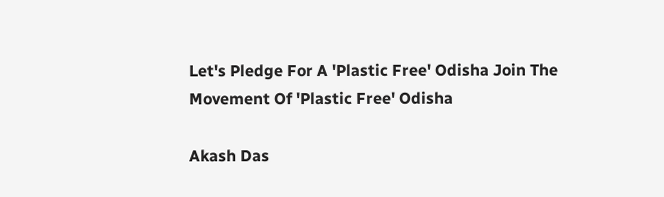Let's Pledge For A 'Plastic Free' Odisha Join The Movement Of 'Plastic Free' Odisha

Akash Das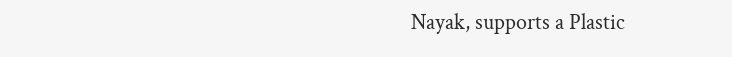Nayak, supports a Plastic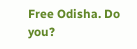Free Odisha. Do you?